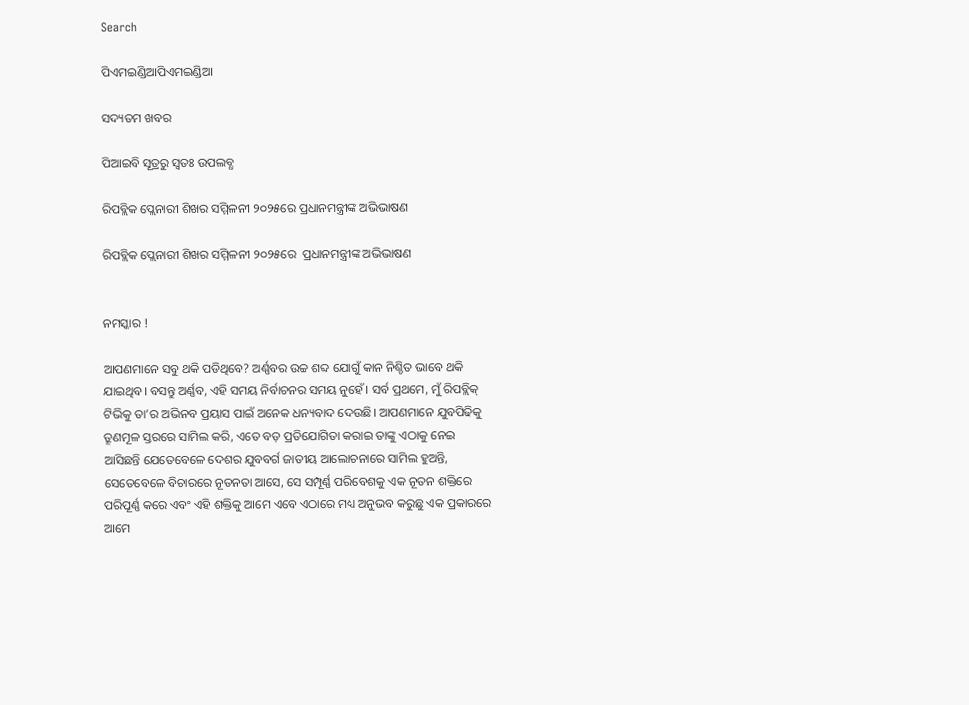Search

ପିଏମଇଣ୍ଡିଆପିଏମଇଣ୍ଡିଆ

ସଦ୍ୟତମ ଖବର

ପିଆଇବି ସୂତ୍ରରୁ ସ୍ବତଃ ଉପଲବ୍ଧ

ରିପବ୍ଲିକ ପ୍ଲେନାରୀ ଶିଖର ସମ୍ମିଳନୀ ୨୦୨୫ରେ ପ୍ରଧାନମନ୍ତ୍ରୀଙ୍କ ଅଭିଭାଷଣ

ରିପବ୍ଲିକ ପ୍ଲେନାରୀ ଶିଖର ସମ୍ମିଳନୀ ୨୦୨୫ରେ  ପ୍ରଧାନମନ୍ତ୍ରୀଙ୍କ ଅଭିଭାଷଣ


ନମସ୍କାର !

ଆପଣମାନେ ସବୁ ଥକି ପଡିଥିବେ? ଅର୍ଣ୍ଣବର ଉଚ୍ଚ ଶବ୍ଦ ଯୋଗୁଁ କାନ ନିଶ୍ଚିତ ଭାବେ ଥକି ଯାଇଥିବ। ବସନ୍ତୁ ଅର୍ଣ୍ଣବ, ଏହି ସମୟ ନିର୍ବାଚନର ସମୟ ନୁହେଁ। ସର୍ବ ପ୍ରଥମେ, ମୁଁ ରିପବ୍ଲିକ୍‌ ଟିଭିକୁ ତା’ର ଅଭିନବ ପ୍ରୟାସ ପାଇଁ ଅନେକ ଧନ୍ୟବାଦ ଦେଉଛି। ଆପଣମାନେ ଯୁବପିଢିକୁ ତ୍ରୂଣମୂଳ ସ୍ତରରେ ସାମିଲ କରି, ଏତେ ବଡ଼ ପ୍ରତିଯୋଗିତା କରାଇ ତାଙ୍କୁ ଏଠାକୁ ନେଇ ଆସିଛନ୍ତି ଯେତେବେଳେ ଦେଶର ଯୁବବର୍ଗ ଜାତୀୟ ଆଲୋଚନାରେ ସାମିଲ ହୁଅନ୍ତି, ସେତେବେଳେ ବିଚାରରେ ନୂତନତା ଆସେ, ସେ ସମ୍ପୂର୍ଣ୍ଣ ପରିବେଶକୁ ଏକ ନୂତନ ଶକ୍ତିରେ ପରିପୂର୍ଣ୍ଣ କରେ ଏବଂ ଏହି ଶକ୍ତିକୁ ଆମେ ଏବେ ଏଠାରେ ମଧ୍ୟ ଅନୁଭବ କରୁଛୁ ଏକ ପ୍ରକାରରେ ଆମେ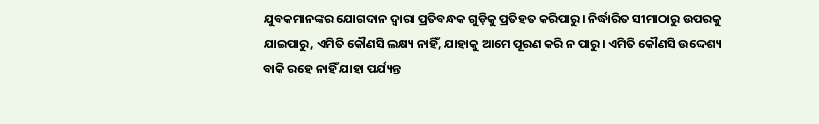ଯୁବକମାନଙ୍କର ଯୋଗଦାନ ଦ୍ୱାରା ପ୍ରତିବନ୍ଧକ ଗୁଡ଼ିକୁ ପ୍ରତିହତ କରିପାରୁ। ନିର୍ଦ୍ଧାରିତ ସୀମାଠାରୁ ଉପରକୁ ଯାଇପାରୁ, ଏମିତି କୌଣସି ଲକ୍ଷ୍ୟ ନାହିଁ, ଯାହାକୁ ଆମେ ପୂରଣ କରି ନ ପାରୁ। ଏମିତି କୌଣସି ଉଦ୍ଦେଶ୍ୟ ବାକି ରହେ ନାହିଁ ଯାହା ପର୍ଯ୍ୟନ୍ତ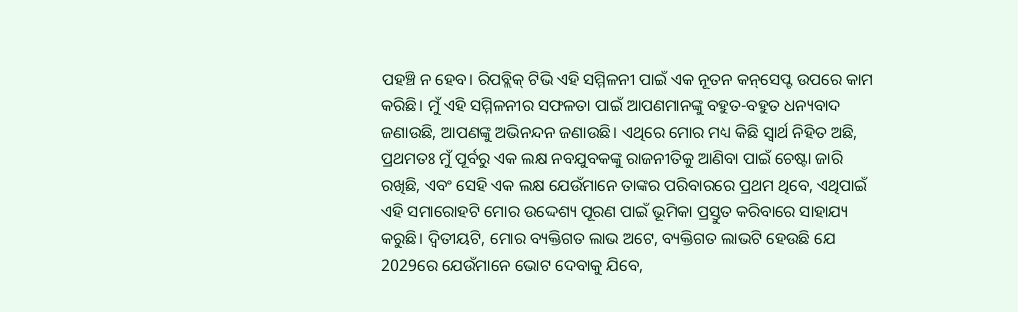ପହଞ୍ଚି ନ ହେବ। ରିପବ୍ଲିକ୍‌ ଟିଭି ଏହି ସମ୍ମିଳନୀ ପାଇଁ ଏକ ନୂତନ କନ୍‌ସେପ୍ଟ ଉପରେ କାମ କରିଛି। ମୁଁ ଏହି ସମ୍ମିଳନୀର ସଫଳତା ପାଇଁ ଆପଣମାନଙ୍କୁ ବହୁତ-ବହୁତ ଧନ୍ୟବାଦ ଜଣାଉଛି, ଆପଣଙ୍କୁ ଅଭିନନ୍ଦନ ଜଣାଉଛି। ଏଥିରେ ମୋର ମଧ୍ୟ କିଛି ସ୍ୱାର୍ଥ ନିହିତ ଅଛି, ପ୍ରଥମତଃ ମୁଁ ପୂର୍ବରୁ ଏକ ଲକ୍ଷ ନବଯୁବକଙ୍କୁ ରାଜନୀତିକୁ ଆଣିବା ପାଇଁ ଚେଷ୍ଟା ଜାରି ରଖିଛି, ଏବଂ ସେହି ଏକ ଲକ୍ଷ ଯେଉଁମାନେ ତାଙ୍କର ପରିବାରରେ ପ୍ରଥମ ଥିବେ, ଏଥିପାଇଁ ଏହି ସମାରୋହଟି ମୋର ଉଦ୍ଦେଶ୍ୟ ପୂରଣ ପାଇଁ ଭୂମିକା ପ୍ରସ୍ତୁତ କରିବାରେ ସାହାଯ୍ୟ କରୁଛି। ଦ୍ୱିତୀୟଟି, ମୋର ବ୍ୟକ୍ତିଗତ ଲାଭ ଅଟେ, ବ୍ୟକ୍ତିଗତ ଲାଭଟି ହେଉଛି ଯେ 2029ରେ ଯେଉଁମାନେ ଭୋଟ ଦେବାକୁ ଯିବେ,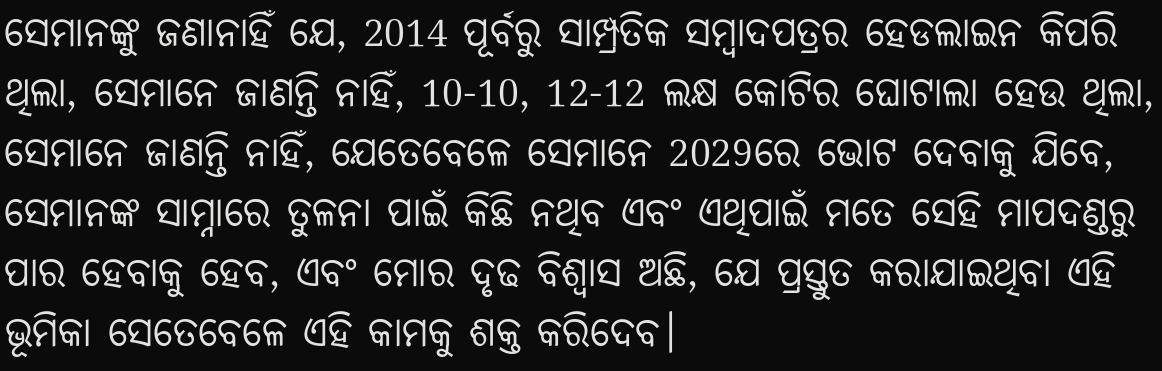ସେମାନଙ୍କୁ ଜଣାନାହିଁ ଯେ, 2014 ପୂର୍ବରୁ ସାମ୍ପ୍ରତିକ ସମ୍ବାଦପତ୍ରର ହେଡଲାଇନ କିପରି ଥିଲା, ସେମାନେ ଜାଣନ୍ତି ନାହିଁ, 10-10, 12-12 ଲକ୍ଷ କୋଟିର ଘୋଟାଲା ହେଉ ଥିଲା, ସେମାନେ ଜାଣନ୍ତି ନାହିଁ, ଯେତେବେଳେ ସେମାନେ 2029ରେ ଭୋଟ ଦେବାକୁ ଯିବେ, ସେମାନଙ୍କ ସାମ୍ନାରେ ତୁଳନା ପାଇଁ କିଛି ନଥିବ ଏବଂ ଏଥିପାଇଁ ମତେ ସେହି ମାପଦଣ୍ଡରୁ ପାର ହେବାକୁ ହେବ, ଏବଂ ମୋର ଦୃଢ ବିଶ୍ୱାସ ଅଛି, ଯେ ପ୍ରସ୍ତୁତ କରାଯାଇଥିବା ଏହି ଭୂମିକା ସେତେବେଳେ ଏହି କାମକୁ ଶକ୍ତ କରିଦେବ।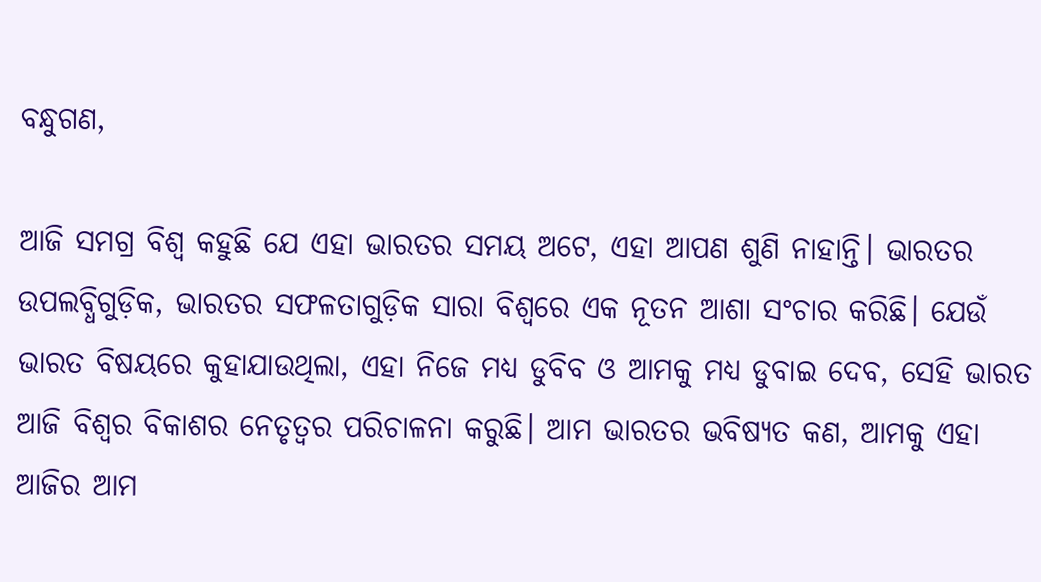ବନ୍ଧୁଗଣ,

ଆଜି ସମଗ୍ର ବିଶ୍ୱ କହୁଛି ଯେ ଏହା ଭାରତର ସମୟ ଅଟେ, ଏହା ଆପଣ ଶୁଣି ନାହାନ୍ତି। ଭାରତର ଉପଲବ୍ଧିଗୁଡ଼ିକ, ଭାରତର ସଫଳତାଗୁଡ଼ିକ ସାରା ବିଶ୍ୱରେ ଏକ ନୂତନ ଆଶା ସଂଚାର କରିଛି। ଯେଉଁ ଭାରତ ବିଷୟରେ କୁହାଯାଉଥିଲା, ଏହା ନିଜେ ମଧ୍ୟ ଡୁବିବ ଓ ଆମକୁ ମଧ୍ୟ ଡୁବାଇ ଦେବ, ସେହି ଭାରତ ଆଜି ବିଶ୍ୱର ବିକାଶର ନେତୃତ୍ୱର ପରିଚାଳନା କରୁଛି। ଆମ ଭାରତର ଭବିଷ୍ୟତ କଣ, ଆମକୁ ଏହା ଆଜିର ଆମ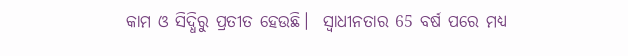କାମ ଓ ସିଦ୍ଧିରୁ ପ୍ରତୀତ ହେଉଛି।  ସ୍ୱାଧୀନତାର 65 ବର୍ଷ ପରେ ମଧ୍ୟ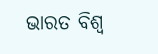ଭାରତ ବିଶ୍ୱ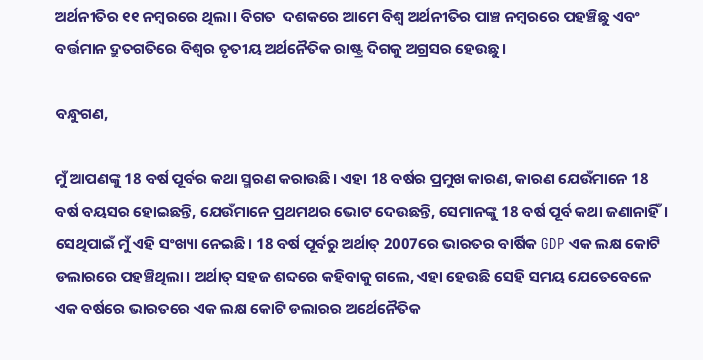ଅର୍ଥନୀତିର ୧୧ ନମ୍ବରରେ ଥିଲା। ବିଗତ  ଦଶକରେ ଆମେ ବିଶ୍ୱ ଅର୍ଥନୀତିର ପାଞ୍ଚ ନମ୍ବରରେ ପହଞ୍ଚିଛୁ ଏବଂ ବର୍ତ୍ତମାନ ଦ୍ରୁତଗତିରେ ବିଶ୍ୱର ତୃତୀୟ ଅର୍ଥନୈତିକ ରାଷ୍ଟ୍ର ଦିଗକୁ ଅଗ୍ରସର ହେଉଛୁ।

ବନ୍ଧୁଗଣ,

ମୁଁ ଆପଣଙ୍କୁ 18 ବର୍ଷ ପୂର୍ବର କଥା ସ୍ମରଣ କରାଉଛି। ଏହା 18 ବର୍ଷର ପ୍ରମୁଖ କାରଣ, କାରଣ ଯେଉଁମାନେ 18 ବର୍ଷ ବୟସର ହୋଇଛନ୍ତି, ଯେଉଁମାନେ ପ୍ରଥମଥର ଭୋଟ ଦେଉଛନ୍ତି, ସେମାନଙ୍କୁ 18 ବର୍ଷ ପୂର୍ବ କଥା ଜଣାନାହିଁ।  ସେଥିପାଇଁ ମୁଁ ଏହି ସଂଖ୍ୟା ନେଇଛି। 18 ବର୍ଷ ପୂର୍ବରୁ ଅର୍ଥାତ୍‌ 2007ରେ ଭାରତର ବାର୍ଷିକ GDP ଏକ ଲକ୍ଷ କୋଟି ଡଲାରରେ ପହଞ୍ଚିଥିଲା। ଅର୍ଥାତ୍‌ ସହଜ ଶବ୍ଦରେ କହିବାକୁ ଗଲେ, ଏହା ହେଉଛି ସେହି ସମୟ ଯେତେବେଳେ ଏକ ବର୍ଷରେ ଭାରତରେ ଏକ ଲକ୍ଷ କୋଟି ଡଲାରର ଅର୍ଥେନୈତିକ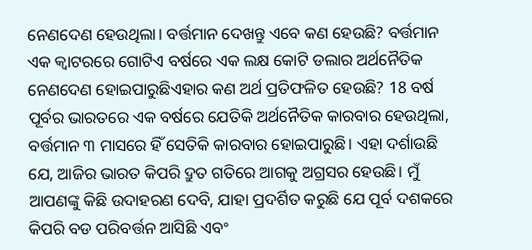ନେଣଦେଣ ହେଉଥିଲା। ବର୍ତ୍ତମାନ ଦେଖନ୍ତୁ ଏବେ କଣ ହେଉଛି? ବର୍ତ୍ତମାନ ଏକ କ୍ୱାଟରରେ ଗୋଟିଏ ବର୍ଷରେ ଏକ ଲକ୍ଷ କୋଟି ଡଲାର ଅର୍ଥନୈତିକ ନେଣଦେଣ ହୋଇପାରୁଛିଏହାର କଣ ଅର୍ଥ ପ୍ରତିଫଳିତ ହେଉଛି? 18 ବର୍ଷ ପୂର୍ବର ଭାରତରେ ଏକ ବର୍ଷରେ ଯେତିକି ଅର୍ଥନୈତିକ କାରବାର ହେଉଥିଲା, ବର୍ତ୍ତମାନ ୩ ମାସରେ ହିଁ ସେତିକି କାରବାର ହୋଇପାରୁଛି। ଏହା ଦର୍ଶାଉଛି ଯେ, ଆଜିର ଭାରତ କିପରି ଦ୍ରୁତ ଗତିରେ ଆଗକୁ ଅଗ୍ରସର ହେଉଛି। ମୁଁ ଆପଣଙ୍କୁ କିଛି ଉଦାହରଣ ଦେବି, ଯାହା ପ୍ରଦର୍ଶିତ କରୁଛି ଯେ ପୂର୍ବ ଦଶକରେ କିପରି ବଡ ପରିବର୍ତ୍ତନ ଆସିଛି ଏବଂ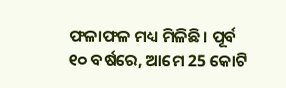ଫଳାଫଳ ମଧ୍ୟ ମିଳିଛି। ପୂର୍ବ ୧୦ ବର୍ଷରେ, ଆମେ 25 କୋଟି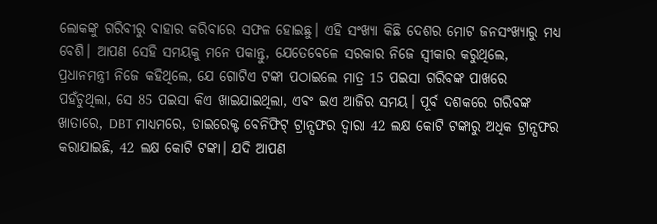ଲୋକଙ୍କୁ ଗରିବୀରୁ ବାହାର କରିବାରେ ସଫଳ ହୋଇଛୁ। ଏହି ସଂଖ୍ୟା କିଛି ଦେଶର ମୋଟ ଜନସଂଖ୍ୟାରୁ ମଧ୍ୟ ବେଶି। ଆପଣ ସେହି ସମୟକୁ ମନେ ପକାନ୍ତୁ, ଯେତେବେଳେ ସରକାର ନିଜେ ସ୍ୱୀକାର କରୁଥିଲେ, ପ୍ରଧାନମନ୍ତ୍ରୀ ନିଜେ କହିଥିଲେ, ଯେ ଗୋଟିଏ ଟଙ୍କା ପଠାଇଲେ ମାତ୍ର 15 ପଇସା ଗରିବଙ୍କ ପାଖରେ ପହଁଚୁଥିଲା, ସେ 85 ପଇସା କିଏ ଖାଇଯାଇଥିଲା, ଏବଂ ଇଏ ଆଜିର ସମୟ। ପୂର୍ବ ଦଶକରେ ଗରିବଙ୍କ ଖାତାରେ, DBT ମାଧ୍ୟମରେ, ଡାଇରେକ୍ଟ ବେନିଫିଟ୍ ଟ୍ରାନ୍ସଫର ଦ୍ୱାରା 42 ଲକ୍ଷ କୋଟି ଟଙ୍କାରୁ ଅଧିକ ଟ୍ରାନ୍ସଫର କରାଯାଇଛି, 42 ଲକ୍ଷ କୋଟି ଟଙ୍କା। ଯଦି ଆପଣ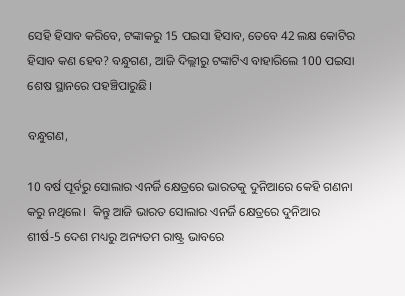ସେହି ହିସାବ କରିବେ, ଟଙ୍କାକରୁ 15 ପଇସା ହିସାବ, ତେବେ 42 ଲକ୍ଷ କୋଟିର ହିସାବ କଣ ହେବ? ବନ୍ଧୁଗଣ, ଆଜି ଦିଲ୍ଲୀରୁ ଟଙ୍କାଟିଏ ବାହାରିଲେ 100 ପଇସା ଶେଷ ସ୍ଥାନରେ ପହଞ୍ଚିପାରୁଛି।

ବନ୍ଧୁଗଣ,

10 ବର୍ଷ ପୂର୍ବରୁ ସୋଲାର ଏନର୍ଜି କ୍ଷେତ୍ରରେ ଭାରତକୁ ଦୁନିଆରେ କେହି ଗଣନା କରୁ ନଥିଲେ।  କିନ୍ତୁ ଆଜି ଭାରତ ସୋଲାର ଏନର୍ଜି କ୍ଷେତ୍ରରେ ଦୁନିଆର ଶୀର୍ଷ-5 ଦେଶ ମଧ୍ୟରୁ ଅନ୍ୟତମ ରାଷ୍ଟ୍ର ଭାବରେ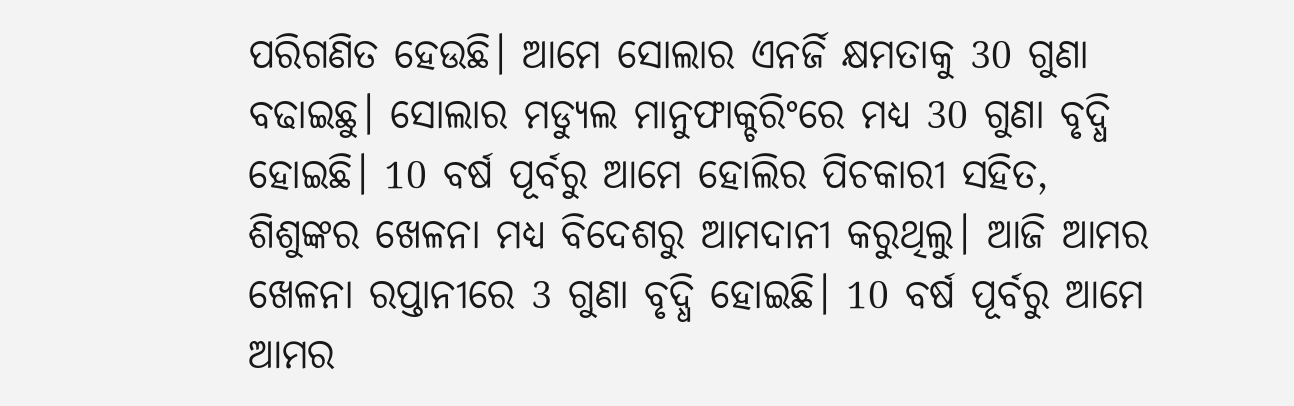ପରିଗଣିତ ହେଉଛି। ଆମେ ସୋଲାର ଏନର୍ଜି କ୍ଷମତାକୁ 30 ଗୁଣା ବଢାଇଛୁ। ସୋଲାର ମଡ୍ୟୁଲ ମାନୁଫାକ୍ଚରିଂରେ ମଧ୍ୟ 30 ଗୁଣା ବୃଦ୍ଧି ହୋଇଛି। 10 ବର୍ଷ ପୂର୍ବରୁ ଆମେ ହୋଲିର ପିଚକାରୀ ସହିତ, ଶିଶୁଙ୍କର ଖେଳନା ମଧ୍ୟ ବିଦେଶରୁ ଆମଦାନୀ କରୁଥିଲୁ। ଆଜି ଆମର ଖେଳନା ରପ୍ତାନୀରେ 3 ଗୁଣା ବୃଦ୍ଧି ହୋଇଛି। 10 ବର୍ଷ ପୂର୍ବରୁ ଆମେ ଆମର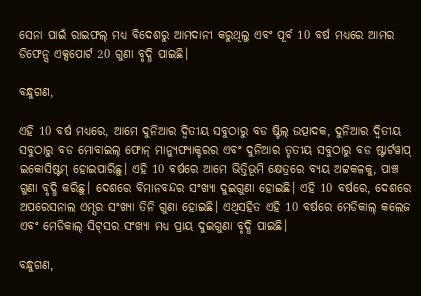ସେନା ପାଇଁ ରାଇଫଲ୍ ମଧ୍ୟ ବିଦେଶରୁ ଆମଦାନୀ କରୁଥିଲୁ ଏବଂ ପୂର୍ବ 10 ବର୍ଷ ମଧ୍ୟରେ ଆମର ଡିଫେନ୍ସ ଏକ୍ସପୋର୍ଟ 20 ଗୁଣା ବୃଦ୍ଧି ପାଇଛି।

ବନ୍ଧୁଗଣ,

ଏହି 10 ବର୍ଷ ମଧ୍ୟରେ, ଆମେ ଦୁନିଆର ଦ୍ୱିତୀୟ ସବୁଠାରୁ ବଡ ଷ୍ଟିଲ୍ ଉତ୍ପାଦକ, ଦୁନିଆର ଦ୍ୱିତୀୟ ସବୁଠାରୁ ବଡ ମୋବାଇଲ୍ ଫୋନ୍ ମାନ୍ୟୁଫ୍ୟାକ୍ଚରର ଏବଂ ଦୁନିଆର ତୃତୀୟ ସବୁଠାରୁ ବଡ ଷ୍ଟାର୍ଟୱାପ୍ ଇକୋସିଷ୍ଟମ୍ ହୋଇପାରିଛୁ। ଏହି 10 ବର୍ଷରେ ଆମେ ଭିତ୍ତିଭୂମି କ୍ଷେତ୍ରରେ ବ୍ୟୟ ଅଟ୍ଟକଳକୁ, ପାଞ୍ଚ ଗୁଣା ବୃଦ୍ଧି କରିଛୁ। ଦେଶରେ ବିମାନବନ୍ଦର ସଂଖ୍ୟା ଦୁଇଗୁଣା ହୋଇଛି। ଏହି 10 ବର୍ଷରେ, ଦେଶରେ ଅପରେସନାଲ ଏମ୍ସର ସଂଖ୍ୟା ତିନି ଗୁଣା ହୋଇଛି। ଏଥିସହିତ ଏହି 10 ବର୍ଷରେ ମେଡିକାଲ୍ କଲେଜ ଏବଂ ମେଡିକାଲ୍ ସିଟ୍‌ସର ସଂଖ୍ୟା ମଧ୍ୟ ପ୍ରାୟ ଦୁଇଗୁଣା ବୃଦ୍ଧି ପାଇଛି।

ବନ୍ଧୁଗଣ,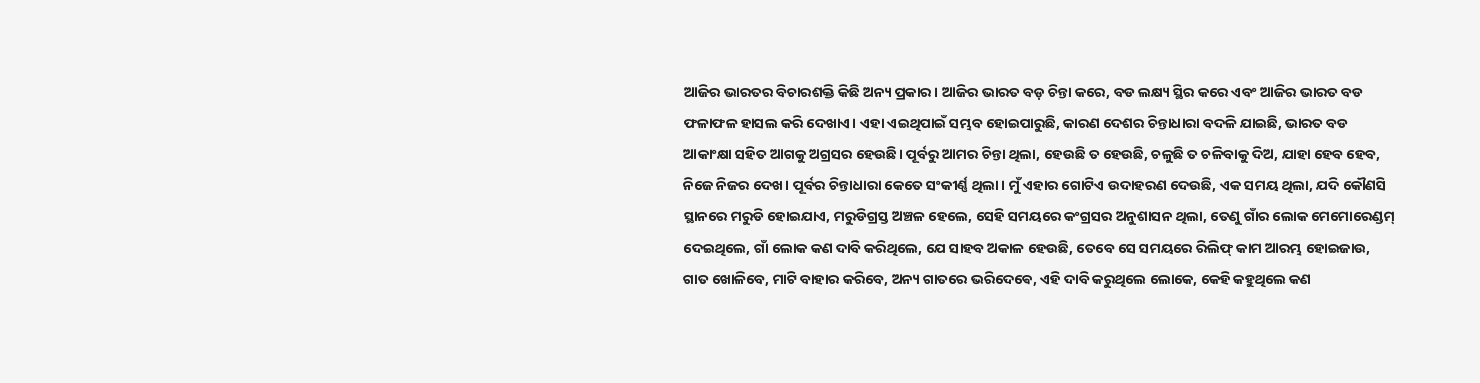ଆଜିର ଭାରତର ବିଚାରଶକ୍ତି କିଛି ଅନ୍ୟ ପ୍ରକାର। ଆଜିର ଭାରତ ବଡ଼ ଚିନ୍ତା କରେ, ବଡ ଲକ୍ଷ୍ୟ ସ୍ଥିର କରେ ଏବଂ ଆଜିର ଭାରତ ବଡ ଫଳାଫଳ ହାସଲ କରି ଦେଖାଏ। ଏହା ଏଇଥିପାଇଁ ସମ୍ଭବ ହୋଇପାରୁଛି, କାରଣ ଦେଶର ଚିନ୍ତାଧାରା ବଦଳି ଯାଇଛି, ଭାରତ ବଡ ଆକାଂକ୍ଷା ସହିତ ଆଗକୁ ଅଗ୍ରସର ହେଉଛି। ପୂର୍ବରୁ ଆମର ଚିନ୍ତା ଥିଲା, ହେଉଛି ତ ହେଉଛି, ଚଳୁଛି ତ ଚଳିବାକୁ ଦିଅ, ଯାହା ହେବ ହେବ, ନିଜେ ନିଜର ଦେଖ। ପୂର୍ବର ଚିନ୍ତାଧାରା କେତେ ସଂକୀର୍ଣ୍ଣ ଥିଲା। ମୁଁ ଏହାର ଗୋଟିଏ ଉଦାହରଣ ଦେଉଛି, ଏକ ସମୟ ଥିଲା, ଯଦି କୌଣସି ସ୍ଥାନରେ ମରୁଡି ହୋଇଯାଏ, ମରୁଡିଗ୍ରସ୍ତ ଅଞ୍ଚଳ ହେଲେ, ସେହି ସମୟରେ କଂଗ୍ରସର ଅନୁଶାସନ ଥିଲା, ତେଣୁ ଗାଁର ଲୋକ ମେମୋରେଣ୍ଡମ୍ ଦେଇଥିଲେ, ଗାଁ ଲୋକ କଣ ଦାବି କରିଥିଲେ, ଯେ ସାହବ ଅକାଳ ହେଉଛି, ତେବେ ସେ ସମୟରେ ରିଲିଫ୍ କାମ ଆରମ୍ଭ ହୋଇଜାଉ, ଗାତ ଖୋଳିବେ, ମାଟି ବାହାର କରିବେ, ଅନ୍ୟ ଗାତରେ ଭରିଦେଵେ, ଏହି ଦାବି କରୁଥିଲେ ଲୋକେ, କେହି କହୁଥିଲେ କଣ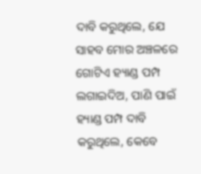ଦାବି କରୁଥିଲେ, ଯେ ସାହବ ମୋର ଅଞ୍ଚଳରେ ଗୋଟିଏ ହ୍ୟାଣ୍ଡ ପମ୍ପ ଲଗାଇଦିଅ, ପାଣି ପାଇଁ ହ୍ୟାଣ୍ଡ ପମ୍ପ ଦାବି କରୁଥିଲେ, କେବେ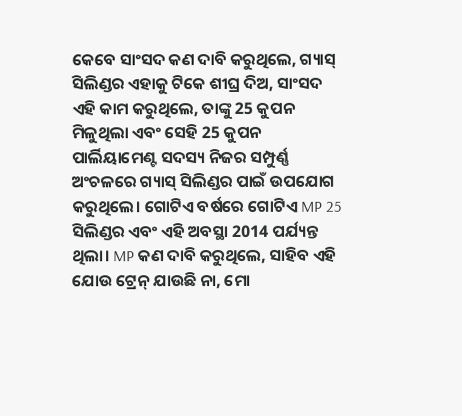କେବେ ସାଂସଦ କଣ ଦାବି କରୁଥିଲେ, ଗ୍ୟାସ୍ ସିଲିଣ୍ଡର ଏହାକୁ ଟିକେ ଶୀଘ୍ର ଦିଅ, ସାଂସଦ ଏହି କାମ କରୁଥିଲେ, ତାଙ୍କୁ 25 କୁପନ ମିଳୁଥିଲା ଏବଂ ସେହି 25 କୁପନ ପାର୍ଲିୟାମେଣ୍ଟ ସଦସ୍ୟ ନିଜର ସମ୍ପୁର୍ଣ୍ଣ ଅଂଚଳରେ ଗ୍ୟାସ୍ ସିଲିଣ୍ଡର ପାଇଁ ଉପଯୋଗ କରୁଥିଲେ। ଗୋଟିଏ ବର୍ଷରେ ଗୋଟିଏ MP 25 ସିଲିଣ୍ଡର ଏବଂ ଏହି ଅବସ୍ଥା 2014 ପର୍ଯ୍ୟନ୍ତ ଥିଲା। MP କଣ ଦାବି କରୁଥିଲେ, ସାହିବ ଏହି ଯୋଉ ଟ୍ରେନ୍ ଯାଉଛି ନା, ମୋ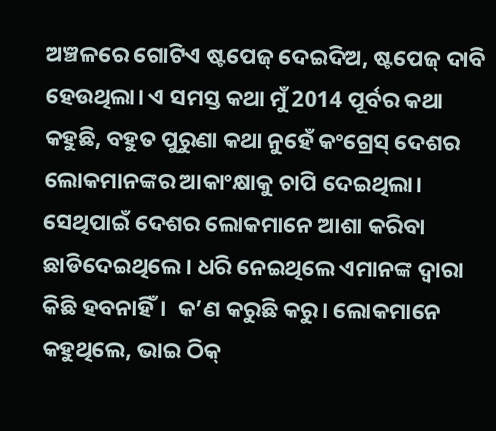ଅଞ୍ଚଳରେ ଗୋଟିଏ ଷ୍ଟପେଜ୍‌ ଦେଇଦିଅ, ଷ୍ଟପେଜ୍‌ ଦାବି ହେଉଥିଲା। ଏ ସମସ୍ତ କଥା ମୁଁ 2014 ପୂର୍ବର କଥା କହୁଛି, ବହୁତ ପୁରୁଣା କଥା ନୁହେଁ କଂଗ୍ରେସ୍ ଦେଶର ଲୋକମାନଙ୍କର ଆକାଂକ୍ଷାକୁ ଚାପି ଦେଇଥିଲା। ସେଥିପାଇଁ ଦେଶର ଲୋକମାନେ ଆଶା କରିବା ଛାଡିଦେଇଥିଲେ। ଧରି ନେଇଥିଲେ ଏମାନଙ୍କ ଦ୍ୱାରା କିଛି ହବନାହିଁ।  କ’ଣ କରୁଛି କରୁ। ଲୋକମାନେ କହୁଥିଲେ, ଭାଇ ଠିକ୍‌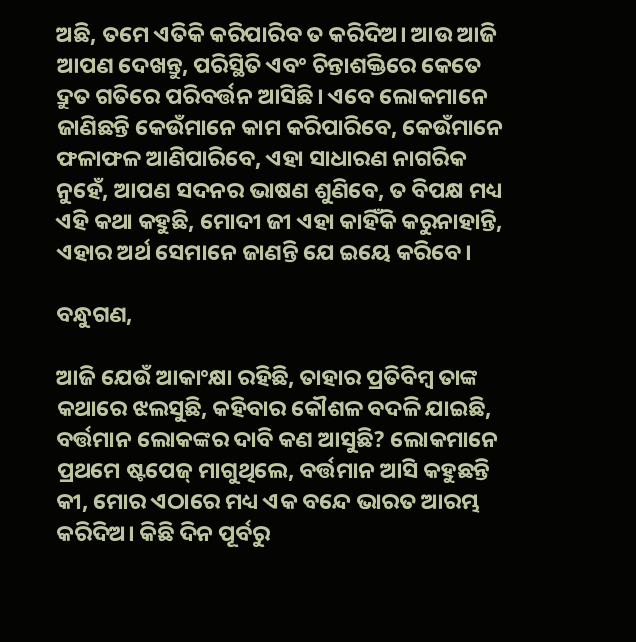ଅଛି, ତମେ ଏତିକି କରିପାରିବ ତ କରିଦିଅ। ଆଉ ଆଜି ଆପଣ ଦେଖନ୍ତୁ, ପରିସ୍ଥିତି ଏବଂ ଚିନ୍ତାଶକ୍ତିରେ କେତେ ଦ୍ରୁତ ଗତିରେ ପରିବର୍ତ୍ତନ ଆସିଛି। ଏବେ ଲୋକମାନେ ଜାଣିଛନ୍ତି କେଉଁମାନେ କାମ କରିପାରିବେ, କେଉଁମାନେ ଫଳାଫଳ ଆଣିପାରିବେ, ଏହା ସାଧାରଣ ନାଗରିକ ନୁହେଁ, ଆପଣ ସଦନର ଭାଷଣ ଶୁଣିବେ, ତ ବିପକ୍ଷ ମଧ୍ୟ ଏହି କଥା କହୁଛି, ମୋଦୀ ଜୀ ଏହା କାହିଁକି କରୁନାହାନ୍ତି, ଏହାର ଅର୍ଥ ସେମାନେ ଜାଣନ୍ତି ଯେ ଇୟେ କରିବେ।

ବନ୍ଧୁଗଣ,

ଆଜି ଯେଉଁ ଆକାଂକ୍ଷା ରହିଛି, ତାହାର ପ୍ରତିବିମ୍ବ ତାଙ୍କ କଥାରେ ଝଲସୁଛି, କହିବାର କୌଶଳ ବଦଳି ଯାଇଛି, ବର୍ତ୍ତମାନ ଲୋକଙ୍କର ଦାବି କଣ ଆସୁଛି? ଲୋକମାନେ ପ୍ରଥମେ ଷ୍ଟପେଜ୍ ମାଗୁଥିଲେ, ବର୍ତ୍ତମାନ ଆସି କହୁଛନ୍ତି କୀ, ମୋର ଏଠାରେ ମଧ୍ୟ ଏକ ବନ୍ଦେ ଭାରତ ଆରମ୍ଭ କରିଦିଅ। କିଛି ଦିନ ପୂର୍ବରୁ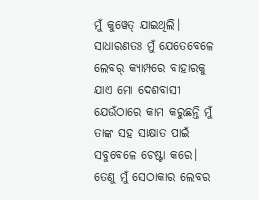ମୁଁ କୁୱେତ୍‌ ଯାଇଥିଲି। ସାଧାରଣତଃ ମୁଁ ଯେତେବେଳେ ଲେବର୍ କ୍ୟାମ୍ପରେ ବାହାରକୁ ଯାଏ ମୋ ଦେଶବାସୀ ଯେଉଁଠାରେ କାମ କରୁଛନ୍ତି ମୁଁ ତାଙ୍କ ସହ ସାକ୍ଷାତ ପାଇଁ ସବୁବେଳେ ଚେଷ୍ଟା କରେ। ତେଣୁ ମୁଁ ସେଠାକାର ଲେବର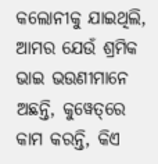କଲୋନୀକୁ ଯାଇଥିଲି, ଆମର ଯେଉଁ ଶ୍ରମିକ ଭାଇ ଭଉଣୀମାନେ ଅଛନ୍ତି, କୁୱେତ୍‌ରେ କାମ କରନ୍ତି, କିଏ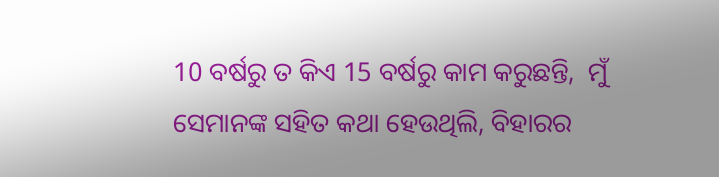10 ବର୍ଷରୁ ତ କିଏ 15 ବର୍ଷରୁ କାମ କରୁଛନ୍ତି,  ମୁଁ ସେମାନଙ୍କ ସହିତ କଥା ହେଉଥିଲି, ବିହାରର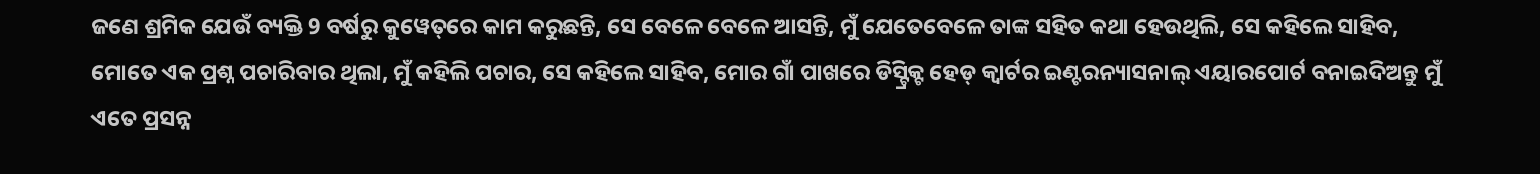ଜଣେ ଶ୍ରମିକ ଯେଉଁ ବ୍ୟକ୍ତି 9 ବର୍ଷରୁ କୁୱେତ୍‌ରେ କାମ କରୁଛନ୍ତି, ସେ ବେଳେ ବେଳେ ଆସନ୍ତି, ମୁଁ ଯେତେବେଳେ ତାଙ୍କ ସହିତ କଥା ହେଉଥିଲି, ସେ କହିଲେ ସାହିବ, ମୋତେ ଏକ ପ୍ରଶ୍ନ ପଚାରିବାର ଥିଲା, ମୁଁ କହିଲି ପଚାର, ସେ କହିଲେ ସାହିବ, ମୋର ଗାଁ ପାଖରେ ଡିସ୍ଟ୍ରିକ୍ଟ ହେଡ୍ କ୍ୱାର୍ଟର ଇଣ୍ଟରନ୍ୟାସନାଲ୍ ଏୟାରପୋର୍ଟ ବନାଇଦିଅନ୍ତୁ ମୁଁ ଏତେ ପ୍ରସନ୍ନ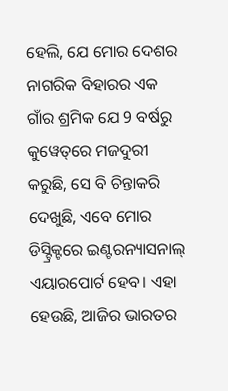ହେଲି, ଯେ ମୋର ଦେଶର ନାଗରିକ ବିହାରର ଏକ ଗାଁର ଶ୍ରମିକ ଯେ 9 ବର୍ଷରୁ କୁୱେତ୍‌ରେ ମଜଦୁରୀ କରୁଛି, ସେ ବି ଚିନ୍ତାକରି ଦେଖୁଛି, ଏବେ ମୋର ଡିସ୍ଟ୍ରିକ୍ଟରେ ଇଣ୍ଟରନ୍ୟାସନାଲ୍ ଏୟାରପୋର୍ଟ ହେବ। ଏହା ହେଉଛି, ଆଜିର ଭାରତର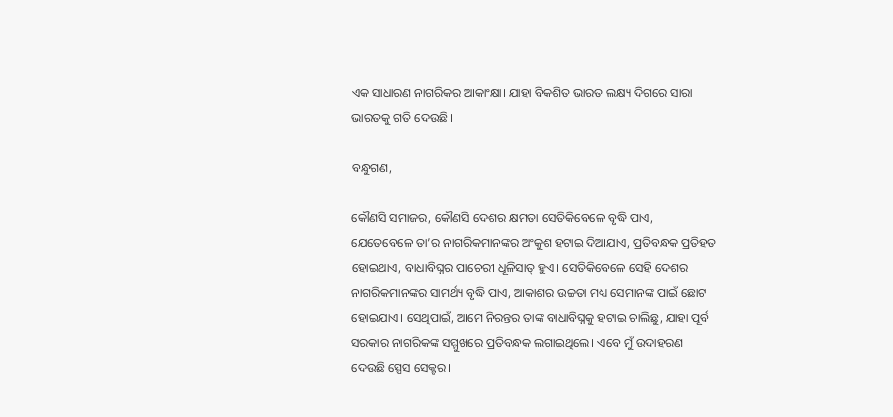ଏକ ସାଧାରଣ ନାଗରିକର ଆକାଂକ୍ଷା। ଯାହା ବିକଶିତ ଭାରତ ଲକ୍ଷ୍ୟ ଦିଗରେ ସାରା ଭାରତକୁ ଗତି ଦେଉଛି।

ବନ୍ଧୁଗଣ,

କୌଣସି ସମାଜର, କୌଣସି ଦେଶର କ୍ଷମତା ସେତିକିବେଳେ ବୃଦ୍ଧି ପାଏ, ଯେତେବେଳେ ତା’ର ନାଗରିକମାନଙ୍କର ଅଂକୁଶ ହଟାଇ ଦିଆଯାଏ, ପ୍ରତିବନ୍ଧକ ପ୍ରତିହତ ହୋଇଥାଏ, ବାଧାବିଘ୍ନର ପାଚେରୀ ଧୂଳିସାତ୍‌ ହୁଏ। ସେତିକିବେଳେ ସେହି ଦେଶର ନାଗରିକମାନଙ୍କର ସାମର୍ଥ୍ୟ ବୃଦ୍ଧି ପାଏ, ଆକାଶର ଉଚ୍ଚତା ମଧ୍ୟ ସେମାନଙ୍କ ପାଇଁ ଛୋଟ ହୋଇଯାଏ। ସେଥିପାଇଁ, ଆମେ ନିରନ୍ତର ତାଙ୍କ ବାଧାବିଘ୍ନକୁ ହଟାଇ ଚାଲିଛୁ, ଯାହା ପୂର୍ବ ସରକାର ନାଗରିକଙ୍କ ସମ୍ମୁଖରେ ପ୍ରତିବନ୍ଧକ ଲଗାଇଥିଲେ। ଏବେ ମୁଁ ଉଦାହରଣ ଦେଉଛି ସ୍ପେସ ସେକ୍ଟର।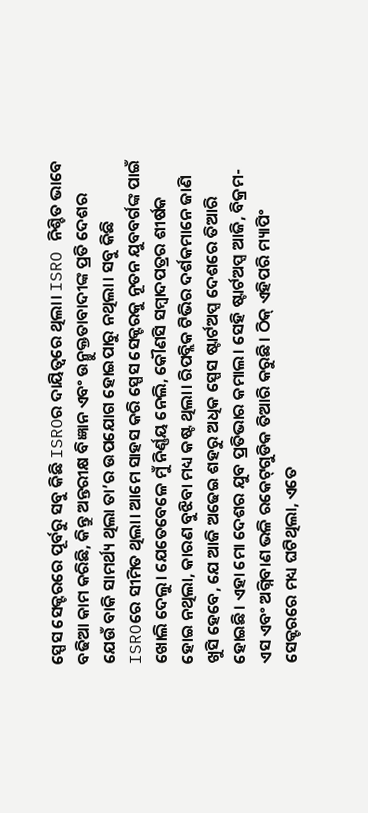ସ୍ପେସ ସେକ୍ଟରରେ ପୂର୍ବରୁ ସବୁ କିଛି ISROର ଦାୟିତ୍ଵରେ ଥିଲା। ISRO ନିଶ୍ଚିତ ଭାବେ ବଢିଆ କାମ କରିଛି, କିନ୍ତୁ ଅନ୍ତରୀକ୍ଷ ବିଜ୍ଞାନ ଏବଂ ଉନ୍ମୁକ୍ତତାବାଦୀଙ୍କ ପ୍ରତି ଦେଶର ଯେଉଁ ବାକି ସାମର୍ଥ୍ୟ ଥିଲା ତା’ର ଉପଯୋଗ ହୋଇପାରୁ ନଥିଲା। ସବୁ କିଛି ISROରେ ସୀମିତ ଥିଲା। ଆମେ ସାହସ କରି ସ୍ପେସ ସେକ୍ଟରକୁ ନୂତନ ଯୁବବର୍ଗଙ୍କ ପାଇଁ ଖୋଲି ଦେଲୁ। ଯେତେବେଳେ ମୁଁ ନିର୍ଣ୍ଣୟ ନେଲି, କୌଣସି ସମ୍ବାଦପତ୍ରର ଶୀର୍ଷକ ହୋଇ ନଥିଲା, କାରଣ ବୁଝିବା ମଧ୍ୟ କଷ୍ଟ ଥିଲା। ରିପବ୍ଲିକ ଟିଭିର ଦର୍ଶକମାନେ ଜାଣି ଖୁସି ହେବେ, ଯେ ଆଜି ଅଢେଇ ଶହରୁ ଅଧିକ ସ୍ପେସ ଷ୍ଟାର୍ଟଅପ୍ସ ଦେଶରେ ତିଆରି ହୋଇଛି। ଏହା ମୋ ଦେଶର ଯୁବ ପ୍ରତିଭାର କମାଲ। ସେହି ଷ୍ଟାର୍ଟଅପ୍ସ ଆଜି, ବିକ୍ରମ-ଏସ ଏବଂ ଅଗ୍ନିବାଣ ଭଳି ରକେଟ୍‌ଗୁଡିକ ତିଆରି କରୁଛି। ଠିକ୍‌ ଏହିପରି ମ୍ୟାପିଂ ସେକ୍ଟରରେ ମଧ୍ୟ ଘଟିଥିଲା, ଏତେ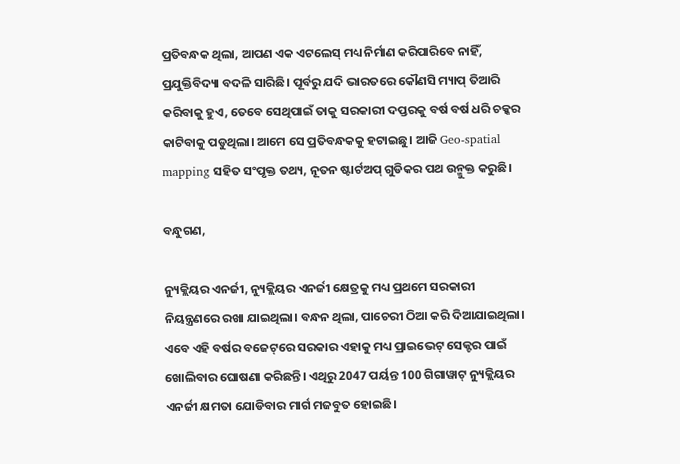ପ୍ରତିବନ୍ଧକ ଥିଲା, ଆପଣ ଏକ ଏଟଲେସ୍‌ ମଧ୍ୟ ନିର୍ମାଣ କରିପାରିବେ ନାହିଁ, ପ୍ରଯୁକ୍ତିବିଦ୍ୟା ବଦଳି ସାରିଛି। ପୂର୍ବରୁ ଯଦି ଭାରତରେ କୌଣସି ମ୍ୟାପ୍ ତିଆରି କରିବାକୁ ହୁଏ, ତେବେ ସେଥିପାଇଁ ତାକୁ ସରକାରୀ ଦପ୍ତରକୁ ବର୍ଷ ବର୍ଷ ଧରି ଚକ୍କର କାଟିବାକୁ ପଡୁଥିଲା। ଆମେ ସେ ପ୍ରତିବନ୍ଧକକୁ ହଟାଇଛୁ। ଆଜି Geo-spatial mapping ସହିତ ସଂପୃକ୍ତ ତଥ୍ୟ, ନୂତନ ଷ୍ଟାର୍ଟଅପ୍‌ ଗୁଡିକର ପଥ ଉନ୍ମୁକ୍ତ କରୁଛି।

ବନ୍ଧୁଗଣ,

ନ୍ୟୁକ୍ଲିୟର ଏନର୍ଜୀ, ନ୍ୟୁକ୍ଲିୟର ଏନର୍ଜୀ କ୍ଷେତ୍ରକୁ ମଧ୍ୟ ପ୍ରଥମେ ସରକାରୀ ନିୟନ୍ତ୍ରଣରେ ରଖା ଯାଇଥିଲା। ବନ୍ଧନ ଥିଲା, ପାଚେରୀ ଠିଆ କରି ଦିଆଯାଇଥିଲା। ଏବେ ଏହି ବର୍ଷର ବଜେଟ୍‌ରେ ସରକାର ଏହାକୁ ମଧ୍ୟ ପ୍ରାଇଭେଟ୍ ସେକ୍ଟର ପାଇଁ ଖୋଲିବାର ଘୋଷଣା କରିଛନ୍ତି। ଏଥିରୁ 2047 ପର୍ୟନ୍ତ 100 ଗିଗାୱାଟ୍ ନ୍ୟୁକ୍ଲିୟର ଏନର୍ଜୀ କ୍ଷମତା ଯୋଡିବାର ମାର୍ଗ ମଜବୁତ ହୋଇଛି।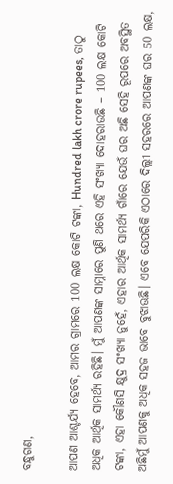ବନ୍ଧୁଗଣ,

ଆପଣ ଆଶ୍ଚର୍ଯ୍ୟ ହେବେ, ଆମର ଗ୍ରାମରେ 100 ଲକ୍ଷ କୋଟି ଟଙ୍କା, Hundred lakh crore rupees, ତାଠୁ ଅଧିକ ଆର୍ଥିକ ସାମର୍ଥ୍ୟ ରହିଛି। ମୁଁ ଆପଣଙ୍କ ସାମ୍ନାରେ ପୁଣି ଥରେ ଏହି ସଂଖ୍ୟା ଦୋହରାଉଛି – 100 ଲକ୍ଷ କୋଟି ଟଙ୍କା, ଏହା କୌଣସି କ୍ଷୁଦ୍ର ସଂଖ୍ୟା ନୁହେଁ, ଏହାର ଆର୍ଥିକ ସାମର୍ଥ୍ୟ ଗାଁରେ ଯେଉଁ ଘର ଅଛି ସେହି ରୂପରେ ଅବସ୍ଥିତ ଅଛିମୁଁ ଆପଣକୁ ଅଧିକ ସହଜ ଭାବେ ବୁଝାଊଛି। ଏବେ ଯେପରିକି ଏଠାରେ ଦିଲ୍ଲୀ ସହରରେ ଆପଣଙ୍କ ଘର 50 ଲକ୍ଷ,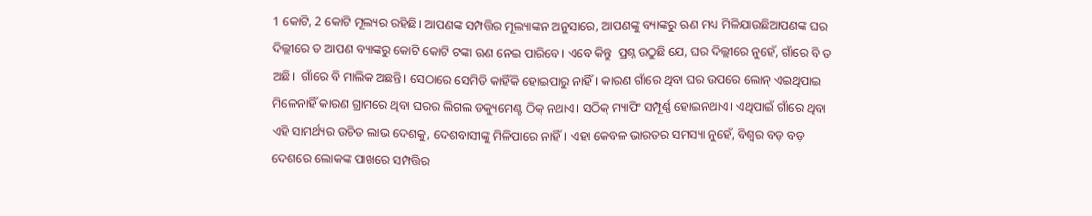1 କୋଟି, 2 କୋଟି ମୂଲ୍ୟର ରହିଛି। ଆପଣଙ୍କ ସମ୍ପତ୍ତିର ମୂଲ୍ୟାଙ୍କନ ଅନୁସାରେ, ଆପଣଙ୍କୁ ବ୍ୟାଙ୍କରୁ ଋଣ ମଧ୍ୟ ମିଳିଯାଉଛିଆପଣଙ୍କ ଘର ଦିଲ୍ଲୀରେ ତ ଆପଣ ବ୍ୟାଙ୍କରୁ କୋଟି କୋଟି ଟଙ୍କା ଋଣ ନେଇ ପାରିବେ। ଏବେ କିନ୍ତୁ  ପ୍ରଶ୍ନ ଉଠୁଛି ଯେ, ଘର ଦିଲ୍ଲୀରେ ନୁହେଁ, ଗାଁରେ ବି ତ ଅଛି।  ଗାଁରେ ବି ମାଲିକ ଅଛନ୍ତି। ସେଠାରେ ସେମିତି କାହିଁକି ହୋଇପାରୁ ନାହିଁ। କାରଣ ଗାଁରେ ଥିବା ଘର ଉପରେ ଲୋନ୍‌ ଏଇଥିପାଇ ମିଳେନାହିଁ କାରଣ ଗ୍ରାମରେ ଥିବା ଘରର ଲିଗଲ ଡକ୍ୟୁମେଣ୍ଟ ଠିକ୍‌ ନଥାଏ। ସଠିକ୍‌ ମ୍ୟାପିଂ ସମ୍ପୂର୍ଣ୍ଣ ହୋଇନଥାଏ। ଏଥିପାଇଁ ଗାଁରେ ଥିବା ଏହି ସାମର୍ଥ୍ୟର ଉଚିତ ଲାଭ ଦେଶକୁ, ଦେଶବାସୀଙ୍କୁ ମିଳିପାରେ ନାହିଁ। ଏହା କେବଳ ଭାରତର ସମସ୍ୟା ନୁହେଁ, ବିଶ୍ୱର ବଡ଼ ବଡ଼ ଦେଶରେ ଲୋକଙ୍କ ପାଖରେ ସମ୍ପତ୍ତିର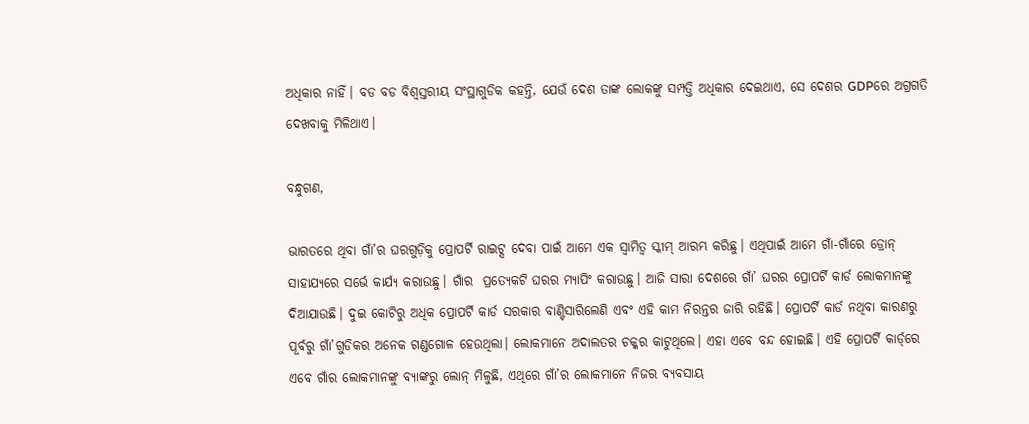ଅଧିକାର ନାହିଁ। ବଡ ବଡ ବିଶ୍ୱସ୍ତରୀୟ ସଂସ୍ଥାଗୁଡିକ କହନ୍ତି, ଯେଉଁ ଦେଶ ତାଙ୍କ ଲୋକଙ୍କୁ ସମ୍ପତ୍ତି ଅଧିକାର ଦେଇଥାଏ, ସେ ଦେଶର GDPରେ ଅଗ୍ରଗତି ଦେଖବାକୁ ମିଳିଥାଏ।

ବନ୍ଧୁଗଣ,

ଭାରତରେ ଥିବା ଗାଁ’ର ଘରଗୁଡ଼ିକୁ ପ୍ରୋପର୍ଟି ରାଇଟ୍ସ ଦେବା ପାଇଁ ଆମେ ଏକ ସ୍ୱାମିତ୍ୱ ସ୍କୀମ୍ ଆରମ୍ଭ କରିଛୁ। ଏଥିପାଇଁ ଆମେ ଗାଁ-ଗାଁରେ ଡ୍ରୋନ୍ ସାହାଯ୍ୟରେ ସର୍ଭେ କାର୍ଯ୍ୟ କରାଉଛୁ। ଗାଁର  ପ୍ରତ୍ୟେକଟି ଘରର ମ୍ୟାପିଂ କରାଉଛୁ। ଆଜି ସାରା ଦେଶରେ ଗାଁ’ ଘରର ପ୍ରୋପର୍ଟି କାର୍ଡ ଲୋକମାନଙ୍କୁ ଦିଆଯାଉଛି। ଦୁଇ କୋଟିରୁ ଅଧିକ ପ୍ରୋପର୍ଟି କାର୍ଡ ସରକାର ବାଣ୍ଟିସାରିଲେଣି ଏବଂ ଏହି କାମ ନିରନ୍ତର ଜାରି ରହିଛି। ପ୍ରୋପର୍ଟି କାର୍ଡ ନଥିବା କାରଣରୁ ପୂର୍ବରୁ ଗାଁ’ଗୁଡିକର ଅନେକ ଗଣ୍ଡଗୋଳ ହେଉଥିଲା। ଲୋକମାନେ ଅଦାଲତର ଚକ୍କର କାଟୁଥିଲେ। ଏହା ଏବେ ବନ୍ଦ ହୋଇଛି। ଏହି ପ୍ରୋପର୍ଟି କାର୍ଡ୍‌ରେ ଏବେ ଗାଁର ଲୋକମାନଙ୍କୁ ବ୍ୟାଙ୍କରୁ ଲୋନ୍ ମିଳୁଛି, ଏଥିରେ ଗାଁ’ର ଲୋକମାନେ ନିଜର ବ୍ୟବସାୟ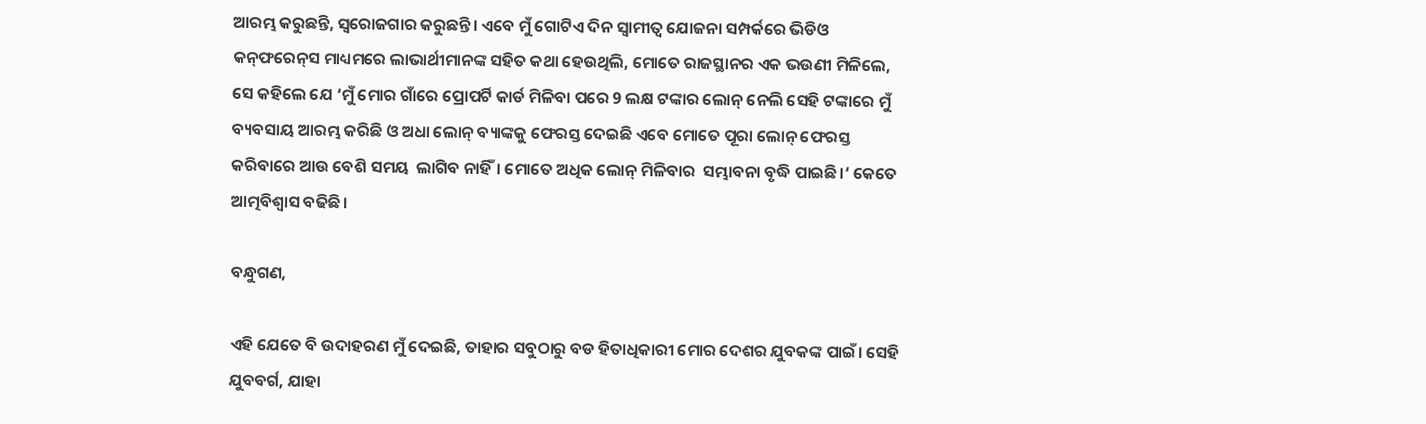ଆରମ୍ଭ କରୁଛନ୍ତି, ସ୍ୱରୋଜଗାର କରୁଛନ୍ତି। ଏବେ ମୁଁ ଗୋଟିଏ ଦିନ ସ୍ୱାମୀତ୍ୱ ଯୋଜନା ସମ୍ପର୍କରେ ଭିଡିଓ କନ୍‌ଫରେନ୍‌ସ ମାଧ୍ୟମରେ ଲାଭାର୍ଥୀମାନଙ୍କ ସହିତ କଥା ହେଉଥିଲି, ମୋତେ ରାଜସ୍ଥାନର ଏକ ଭଉଣୀ ମିଳିଲେ, ସେ କହିଲେ ଯେ ‘ମୁଁ ମୋର ଗାଁରେ ପ୍ରୋପର୍ଟି କାର୍ଡ ମିଳିବା ପରେ 9 ଲକ୍ଷ ଟଙ୍କାର ଲୋନ୍ ନେଲି ସେହି ଟଙ୍କାରେ ମୁଁ ବ୍ୟବସାୟ ଆରମ୍ଭ କରିଛି ଓ ଅଧା ଲୋନ୍ ବ୍ୟାଙ୍କକୁ ଫେରସ୍ତ ଦେଇଛି ଏବେ ମୋତେ ପୂରା ଲୋନ୍ ଫେରସ୍ତ କରିବାରେ ଆଉ ବେଶି ସମୟ  ଲାଗିବ ନାହିଁ। ମୋତେ ଅଧିକ ଲୋନ୍ ମିଳିବାର  ସମ୍ଭାବନା ବୃଦ୍ଧି ପାଇଛି।‘ କେତେ ଆତ୍ମବିଶ୍ୱାସ ବଢିଛି।

ବନ୍ଧୁଗଣ,

ଏହି ଯେତେ ବି ଉଦାହରଣ ମୁଁ ଦେଇଛି, ତାହାର ସବୁଠାରୁ ବଡ ହିତାଧିକାରୀ ମୋର ଦେଶର ଯୁବକଙ୍କ ପାଇଁ। ସେହି ଯୁବବର୍ଗ, ଯାହା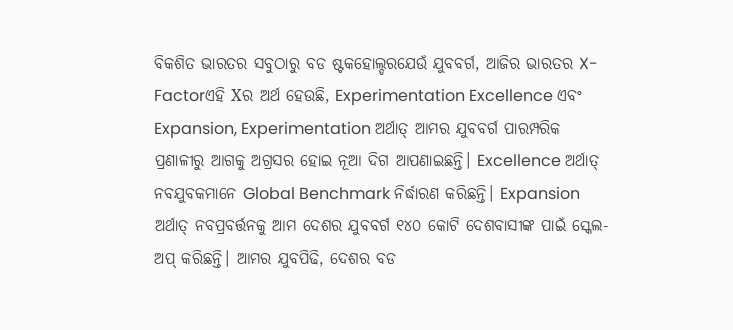ବିକଶିତ ଭାରତର ସବୁଠାରୁ ବଡ ଷ୍ଟକହୋଲ୍ଡରଯେଉଁ ଯୁବବର୍ଗ, ଆଜିର ଭାରତର X-Factorଏହି Xର ଅର୍ଥ ହେଉଛି, Experimentation Excellence ଏବଂ Expansion, Experimentation ଅର୍ଥାତ୍‌ ଆମର ଯୁବବର୍ଗ ପାରମ୍ପରିକ ପ୍ରଣାଳୀରୁ ଆଗକୁ ଅଗ୍ରସର ହୋଇ ନୂଆ ଦିଗ ଆପଣାଇଛନ୍ତି। Excellence ଅର୍ଥାତ୍‌ ନବଯୁବକମାନେ Global Benchmark ନିର୍ଦ୍ଧାରଣ କରିଛନ୍ତି। Expansion  ଅର୍ଥାତ୍‌ ନବପ୍ରବର୍ତ୍ତନକୁ ଆମ ଦେଶର ଯୁବବର୍ଗ ୧୪୦ କୋଟି ଦେଶବାସୀଙ୍କ ପାଇଁ ସ୍କେଲ-ଅପ୍‌ କରିଛନ୍ତି। ଆମର ଯୁବପିଢି, ଦେଶର ବଡ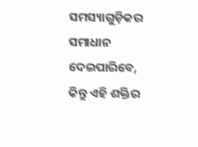ସମସ୍ୟାଗୁଡ଼ିକର ସମାଧାନ ଦେଇପାରିବେ, କିନ୍ତୁ ଏହି ଶକ୍ତିର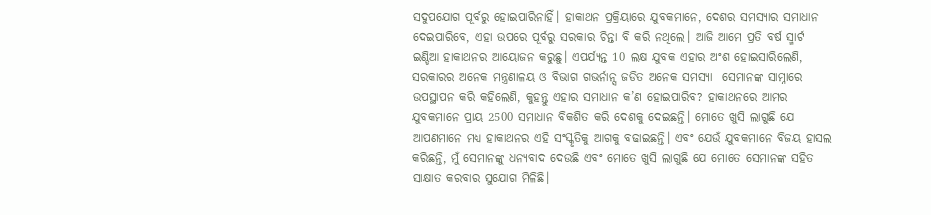ସଦୁପଯୋଗ ପୂର୍ବରୁ ହୋଇପାରିନାହିଁ। ହାକାଥନ ପ୍ରକ୍ରିୟାରେ ଯୁବକମାନେ, ଦେଶର ସମସ୍ୟାର ସମାଧାନ ଦେଇପାରିବେ, ଏହା ଉପରେ ପୂର୍ବରୁ ସରକାର ଚିନ୍ତା ବି କରି ନଥିଲେ। ଆଜି ଆମେ ପ୍ରତି ବର୍ଷ ସ୍ମାର୍ଟ ଇଣ୍ଡିଆ ହାକାଥନର ଆୟୋଜନ କରୁଛୁ। ଏପର୍ଯ୍ୟନ୍ତ 10 ଲକ୍ଷ ଯୁବକ ଏହାର ଅଂଶ ହୋଇସାରିଲେଣି, ସରକାରର ଅନେକ ମନ୍ତ୍ରଣାଳୟ ଓ ବିଭାଗ ଗଭର୍ନାନ୍ସ ଜଡିତ ଅନେକ ସମସ୍ୟା  ସେମାନଙ୍କ ସାମ୍ନାରେ ଉପସ୍ଥାପନ କରି କହିଲେଣି, କୁହନ୍ତୁ ଏହାର ସମାଧାନ କ’ଣ ହୋଇପାରିବ? ହାକାଥନରେ ଆମର ଯୁବକମାନେ ପ୍ରାୟ 2500 ସମାଧାନ ବିକଶିତ କରି ଦେଶକୁ ଦେଇଛନ୍ତି। ମୋତେ ଖୁସି ଲାଗୁଛି ଯେ ଆପଣମାନେ ମଧ୍ୟ ହାକାଥନର ଏହି ସଂସ୍କୃତିକୁ ଆଗକୁ ବଢାଇଛନ୍ତି। ଏବଂ ଯେଉଁ ଯୁବକମାନେ ବିଜୟ ହାସଲ କରିଛନ୍ତି, ମୁଁ ସେମାନଙ୍କୁ ଧନ୍ୟବାଦ ଦେଉଛି ଏବଂ ମୋତେ ଖୁସି ଲାଗୁଛି ଯେ ମୋତେ ସେମାନଙ୍କ ସହିତ ସାକ୍ଷାତ କରବାର ସୁଯୋଗ ମିଳିଛି।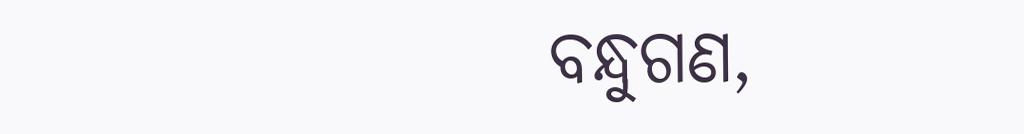ବନ୍ଧୁଗଣ,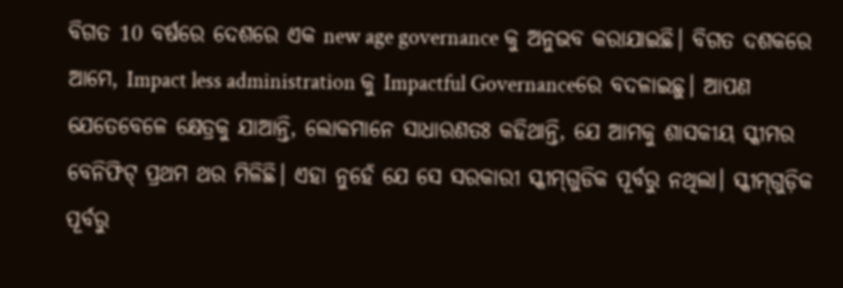ବିଗତ 10 ବର୍ଷରେ ଦେଶରେ ଏକ new age governance କୁ ଅନୁଭବ କରାଯାଇଛି। ବିଗତ ଦଶକରେ ଆମେ, Impact less administration କୁ Impactful Governanceରେ ବଦଳାଇଛୁ। ଆପଣ ଯେତେବେଳେ କ୍ଷେତ୍ରକୁ ଯାଆନ୍ତି, ଲୋକମାନେ ସାଧାରଣତଃ କହିଥାନ୍ତି, ଯେ ଆମକୁ ଶାସକୀୟ ସ୍କୀମର ବେନିଫିଟ୍ ପ୍ରଥମ ଥର ମିଳିଛି। ଏହା ନୁହେଁ ଯେ ସେ ସରକାରୀ ସ୍କୀମ୍‌ଗୁଡିକ ପୂର୍ବରୁ ନଥିଲା। ସ୍କୀମ୍‌ଗୁଡ଼ିକ ପୂର୍ବରୁ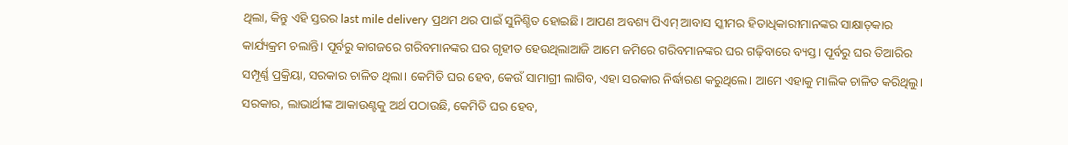ଥିଲା, କିନ୍ତୁ ଏହି ସ୍ତରର last mile delivery ପ୍ରଥମ ଥର ପାଇଁ ସୁନିଶ୍ଚିତ ହୋଇଛି। ଆପଣ ଅବଶ୍ୟ ପିଏମ୍ ଆବାସ ସ୍କୀମର ହିତାଧିକାରୀମାନଙ୍କର ସାକ୍ଷାତ୍‌କାର କାର୍ଯ୍ୟକ୍ରମ ଚଲାନ୍ତି। ପୂର୍ବରୁ କାଗଜରେ ଗରିବମାନଙ୍କର ଘର ଗୃହୀତ ହେଉଥିଲାଆଜି ଆମେ ଜମିରେ ଗରିବମାନଙ୍କର ଘର ଗଢ଼ିବାରେ ବ୍ୟସ୍ତ। ପୂର୍ବରୁ ଘର ତିଆରିର ସମ୍ପୂର୍ଣ୍ଣ ପ୍ରକ୍ରିୟା, ସରକାର ଚାଳିତ ଥିଲା। କେମିତି ଘର ହେବ, କେଉଁ ସାମାଗ୍ରୀ ଲାଗିବ, ଏହା ସରକାର ନିର୍ଦ୍ଧାରଣ କରୁଥିଲେ। ଆମେ ଏହାକୁ ମାଲିକ ଚାଳିତ କରିଥିଲୁ। ସରକାର, ଲାଭାର୍ଥୀଙ୍କ ଆକାଉଣ୍ଟକୁ ଅର୍ଥ ପଠାଉଛି, କେମିତି ଘର ହେବ,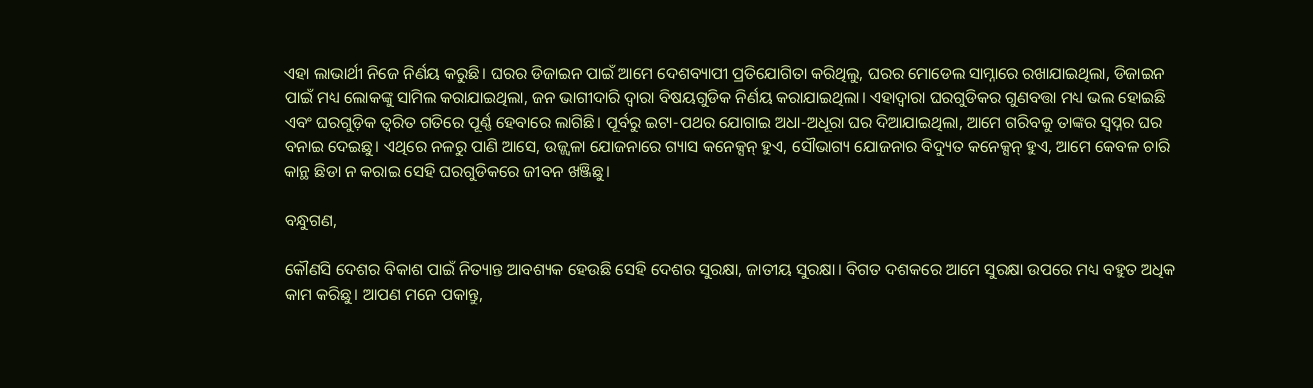ଏହା ଲାଭାର୍ଥୀ ନିଜେ ନିର୍ଣୟ କରୁଛି। ଘରର ଡିଜାଇନ ପାଇଁ ଆମେ ଦେଶବ୍ୟାପୀ ପ୍ରତିଯୋଗିତା କରିଥିଲୁ, ଘରର ମୋଡେଲ ସାମ୍ନାରେ ରଖାଯାଇଥିଲା, ଡିଜାଇନ ପାଇଁ ମଧ୍ୟ ଲୋକଙ୍କୁ ସାମିଲ କରାଯାଇଥିଲା, ଜନ ଭାଗୀଦାରି ଦ୍ୱାରା ବିଷୟଗୁଡିକ ନିର୍ଣୟ କରାଯାଇଥିଲା। ଏହାଦ୍ୱାରା ଘରଗୁଡିକର ଗୁଣବତ୍ତା ମଧ୍ୟ ଭଲ ହୋଇଛି ଏବଂ ଘରଗୁଡ଼ିକ ତ୍ୱରିତ ଗତିରେ ପୂର୍ଣ୍ଣ ହେବାରେ ଲାଗିଛି। ପୂର୍ବରୁ ଇଟା-ପଥର ଯୋଗାଇ ଅଧା-ଅଧୂରା ଘର ଦିଆଯାଇଥିଲା, ଆମେ ଗରିବକୁ ତାଙ୍କର ସ୍ଵପ୍ନର ଘର ବନାଇ ଦେଇଛୁ। ଏଥିରେ ନଳରୁ ପାଣି ଆସେ, ଉଜ୍ଜ୍ୱଳା ଯୋଜନାରେ ଗ୍ୟାସ କନେକ୍ସନ୍ ହୁଏ, ସୌଭାଗ୍ୟ ଯୋଜନାର ବିଦ୍ୟୁତ କନେକ୍ସନ୍ ହୁଏ, ଆମେ କେବଳ ଚାରି କାନ୍ଥ ଛିଡା ନ କରାଇ ସେହି ଘରଗୁଡିକରେ ଜୀବନ ଖଞ୍ଜିଛୁ।

ବନ୍ଧୁଗଣ,

କୌଣସି ଦେଶର ବିକାଶ ପାଇଁ ନିତ୍ୟାନ୍ତ ଆବଶ୍ୟକ ହେଉଛି ସେହି ଦେଶର ସୁରକ୍ଷା, ଜାତୀୟ ସୁରକ୍ଷା। ବିଗତ ଦଶକରେ ଆମେ ସୁରକ୍ଷା ଉପରେ ମଧ୍ୟ ବହୁତ ଅଧିକ କାମ କରିଛୁ। ଆପଣ ମନେ ପକାନ୍ତୁ,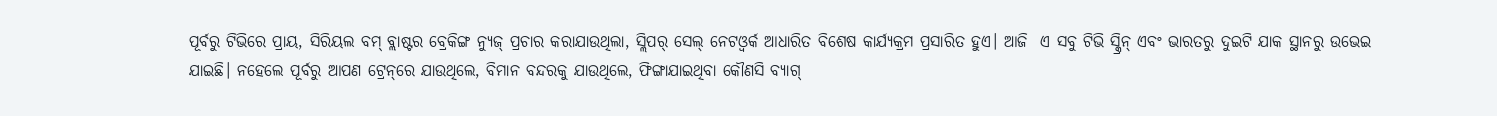ପୂର୍ବରୁ ଟିଭିରେ ପ୍ରାୟ, ସିରିୟଲ ବମ୍ ବ୍ଲାଷ୍ଟର ବ୍ରେକିଙ୍ଗ ନ୍ୟୁଜ୍ ପ୍ରଚାର କରାଯାଉଥିଲା, ସ୍ଲିପର୍ ସେଲ୍ ନେଟଓ୍ୱର୍କ ଆଧାରିତ ବିଶେଷ କାର୍ଯ୍ୟକ୍ରମ ପ୍ରସାରିତ ହୁଏ। ଆଜି  ଏ ସବୁ ଟିଭି ସ୍କ୍ରିନ୍ ଏବଂ ଭାରତରୁ ଦୁଇଟି ଯାକ ସ୍ଥାନରୁ ଉଭେଇ ଯାଇଛି। ନହେଲେ ପୂର୍ବରୁ ଆପଣ ଟ୍ରେନ୍‌ରେ ଯାଉଥିଲେ, ବିମାନ ବନ୍ଦରକୁ ଯାଉଥିଲେ, ଫିଙ୍ଗାଯାଇଥିବା କୌଣସି ବ୍ୟାଗ୍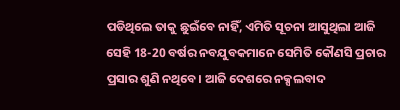ପଡିଥିଲେ ତାକୁ ଛୁଇଁବେ ନାହିଁ, ଏମିତି ସୂଚନା ଆସୁଥିଲା ଆଜି ସେହି 18-20 ବର୍ଷର ନବଯୁବକମାନେ ସେମିତି କୌଣସି ପ୍ରଚାର ପ୍ରସାର ଶୁଣି ନଥିବେ। ଆଜି ଦେଶରେ ନକ୍ସଲବାଦ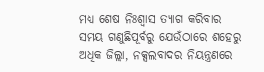ମଧ୍ୟ ଶେଷ ନିଃଶ୍ୱାସ ତ୍ୟାଗ କରିବାର ସମୟ ଗଣୁଛିପୂର୍ବରୁ ଯେଉଁଠାରେ ଶହେରୁ ଅଧିକ ଜିଲ୍ଲା, ନକ୍ସଲବାଦର ନିୟନ୍ତ୍ରଣରେ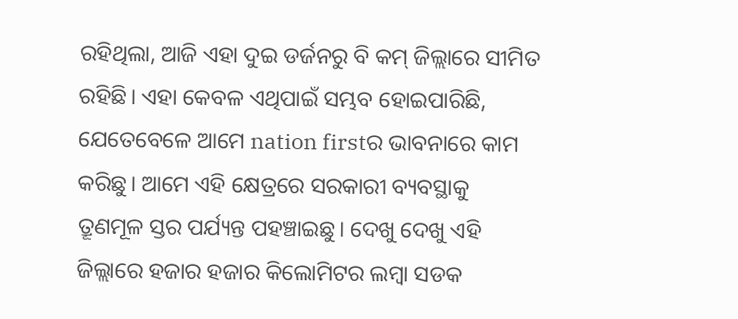ରହିଥିଲା, ଆଜି ଏହା ଦୁଇ ଡର୍ଜନରୁ ବି କମ୍‌ ଜିଲ୍ଲାରେ ସୀମିତ ରହିଛି। ଏହା କେବଳ ଏଥିପାଇଁ ସମ୍ଭବ ହୋଇପାରିଛି, ଯେତେବେଳେ ଆମେ nation firstର ଭାବନାରେ କାମ କରିଛୁ। ଆମେ ଏହି କ୍ଷେତ୍ରରେ ସରକାରୀ ବ୍ୟବସ୍ଥାକୁ  ତ୍ରୂଣମୂଳ ସ୍ତର ପର୍ଯ୍ୟନ୍ତ ପହଞ୍ଚାଇଛୁ। ଦେଖୁ ଦେଖୁ ଏହି ଜିଲ୍ଲାରେ ହଜାର ହଜାର କିଲୋମିଟର ଲମ୍ବା ସଡକ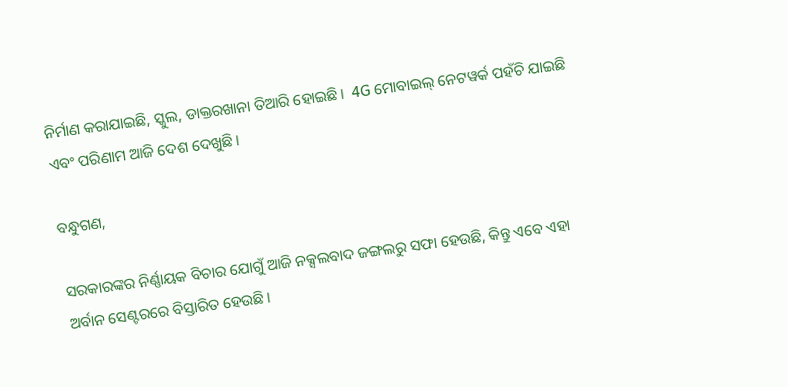ନିର୍ମାଣ କରାଯାଇଛି, ସ୍କୁଲ, ଡାକ୍ତରଖାନା ତିଆରି ହୋଇଛି।  4G ମୋବାଇଲ୍ ନେଟୱର୍କ ପହଁଚି ଯାଇଛି ଏବଂ ପରିଣାମ ଆଜି ଦେଶ ଦେଖୁଛି।

ବନ୍ଧୁଗଣ,

ସରକାରଙ୍କର ନିର୍ଣ୍ଣାୟକ ବିଚାର ଯୋଗୁଁ ଆଜି ନକ୍ସଲବାଦ ଜଙ୍ଗଲରୁ ସଫା ହେଉଛି, କିନ୍ତୁ ଏବେ ଏହା ଅର୍ବାନ ସେଣ୍ଟରରେ ବିସ୍ତାରିତ ହେଉଛି।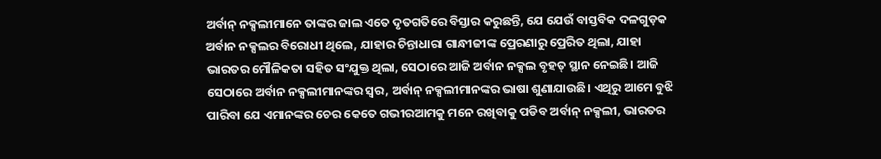ଅର୍ବାନ୍‌ ନକ୍ସଲୀମାନେ ତାଙ୍କର ଜାଲ ଏତେ ଦୃତଗତିରେ ବିସ୍ତାର କରୁଛନ୍ତି, ଯେ ଯେଉଁ ବାସ୍ତବିକ ଦଳଗୁଡ଼କ ଅର୍ବାନ ନକ୍ସଲର ବିରୋଧୀ ଥିଲେ, ଯାହାର ଚିନ୍ତାଧାରା ଗାନ୍ଧୀଜୀଙ୍କ ପ୍ରେରଣାରୁ ପ୍ରେରିତ ଥିଲା, ଯାହା ଭାରତର ମୌଳିକତା ସହିତ ସଂଯୁକ୍ତ ଥିଲା, ସେଠାରେ ଆଜି ଅର୍ବାନ ନକ୍ସଲ ବୃହତ୍ ସ୍ଥାନ ନେଇଛି। ଆଜି ସେଠାରେ ଅର୍ବାନ ନକ୍ସଲୀମାନଙ୍କର ସ୍ୱର, ଅର୍ବାନ୍‌ ନକ୍ସଲୀମାନଙ୍କର ଭାଷା ଶୁଣାଯାଉଛି। ଏଥିରୁ ଆମେ ବୁଝି ପାରିବା ଯେ ଏମାନଙ୍କର ଚେର କେତେ ଗଭୀରଆମକୁ ମନେ ରଖିବାକୁ ପଡିବ ଅର୍ବାନ୍‌ ନକ୍ସଲୀ, ଭାରତର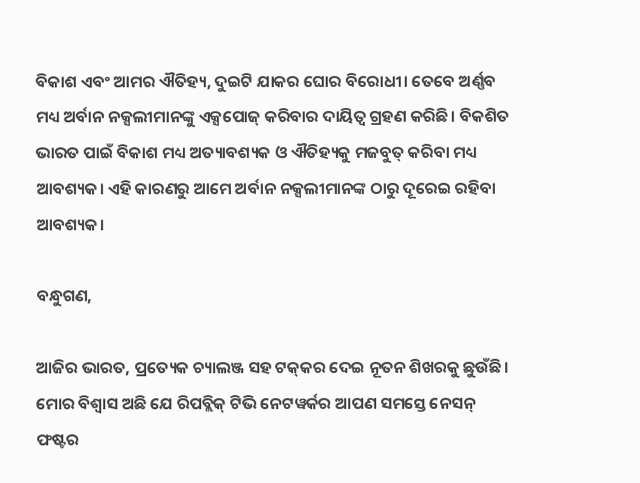ବିକାଶ ଏବଂ ଆମର ଐତିହ୍ୟ, ଦୁଇଟି ଯାକର ଘୋର ବିରୋଧୀ। ତେବେ ଅର୍ଣ୍ଣବ ମଧ୍ୟ ଅର୍ବାନ ନକ୍ସଲୀମାନଙ୍କୁ ଏକ୍ସପୋଜ୍‌ କରିବାର ଦାୟିତ୍ୱ ଗ୍ରହଣ କରିଛି। ବିକଶିତ ଭାରତ ପାଇଁ ବିକାଶ ମଧ୍ୟ ଅତ୍ୟାବଶ୍ୟକ ଓ ଐତିହ୍ୟକୁ ମଜବୁତ୍‌ କରିବା ମଧ୍ୟ ଆବଶ୍ୟକ। ଏହି କାରଣରୁ ଆମେ ଅର୍ବାନ ନକ୍ସଲୀମାନଙ୍କ ଠାରୁ ଦୂରେଇ ରହିବା ଆବଶ୍ୟକ।

ବନ୍ଧୁଗଣ,

ଆଜିର ଭାରତ, ପ୍ରତ୍ୟେକ ଚ୍ୟାଲଞ୍ଜ ସହ ଟକ୍‌କର ଦେଇ ନୂତନ ଶିଖରକୁ ଛୁଉଁଛି। ମୋର ବିଶ୍ୱାସ ଅଛି ଯେ ରିପବ୍ଲିକ୍‌ ଟିଭି ନେଟୱର୍କର ଆପଣ ସମସ୍ତେ ନେସନ୍ ଫଷ୍ଟର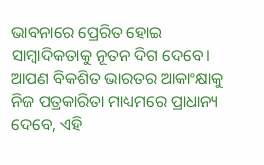ଭାବନାରେ ପ୍ରେରିତ ହୋଇ ସାମ୍ବାଦିକତାକୁ ନୂତନ ଦିଗ ଦେବେ। ଆପଣ ବିକଶିତ ଭାରତର ଆକାଂକ୍ଷାକୁ ନିଜ ପତ୍ରକାରିତା ମାଧ୍ୟମରେ ପ୍ରାଧାନ୍ୟ ଦେବେ, ଏହି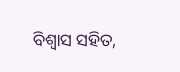ବିଶ୍ୱାସ ସହିତ,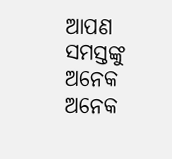ଆପଣ ସମସ୍ତଙ୍କୁ ଅନେକ ଅନେକ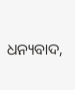ଧନ୍ୟବାଦ,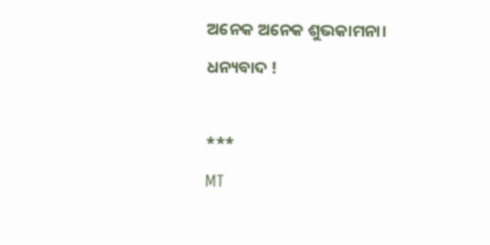ଅନେକ ଅନେକ ଶୁଭକାମନା।

ଧନ୍ୟବାଦ !



***

MT